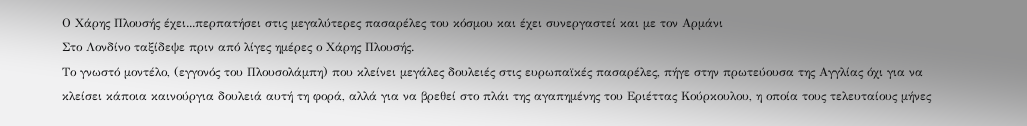Ο Χάρης Πλουσής έχει...περπατήσει στις μεγαλύτερες πασαρέλες του κόσμου και έχει συνεργαστεί και με τον Αρμάνι
Στο Λονδίνο ταξίδεψε πριν από λίγες ημέρες ο Χάρης Πλουσής.
Το γνωστό μοντέλο, (εγγονός του Πλουσολάμπη) που κλείνει μεγάλες δουλειές στις ευρωπαϊκές πασαρέλες, πήγε στην πρωτεύουσα της Αγγλίας όχι για να κλείσει κάποια καινούργια δουλειά αυτή τη φορά, αλλά για να βρεθεί στο πλάι της αγαπημένης του Εριέττας Κούρκουλου, η οποία τους τελευταίους μήνες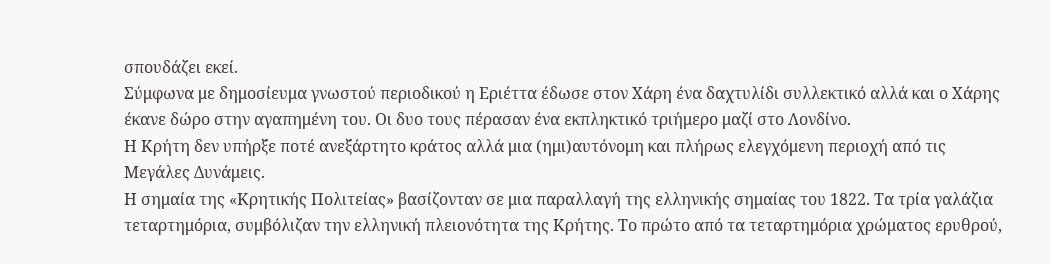σπουδάζει εκεί.
Σύμφωνα με δημοσίευμα γνωστού περιοδικού η Εριέττα έδωσε στον Χάρη ένα δαχτυλίδι συλλεκτικό αλλά και ο Χάρης έκανε δώρο στην αγαπημένη του. Οι δυο τους πέρασαν ένα εκπληκτικό τριήμερο μαζί στο Λονδίνο.
Η Κρήτη δεν υπήρξε ποτέ ανεξάρτητο κράτος αλλά μια (ημι)αυτόνομη και πλήρως ελεγχόμενη περιοχή από τις Μεγάλες Δυνάμεις.
Η σημαία της «Κρητικής Πολιτείας» βασίζονταν σε μια παραλλαγή της ελληνικής σημαίας του 1822. Τα τρία γαλάζια τεταρτημόρια, συμβόλιζαν την ελληνική πλειονότητα της Κρήτης. Το πρώτο από τα τεταρτημόρια χρώματος ερυθρού,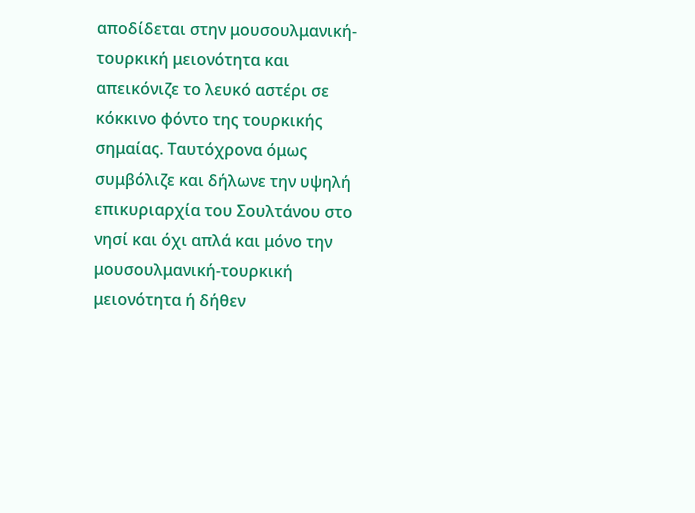αποδίδεται στην μουσουλμανική-τουρκική μειονότητα και απεικόνιζε το λευκό αστέρι σε κόκκινο φόντο της τουρκικής σημαίας. Ταυτόχρονα όμως συμβόλιζε και δήλωνε την υψηλή επικυριαρχία του Σουλτάνου στο νησί και όχι απλά και μόνο την μουσουλμανική-τουρκική μειονότητα ή δήθεν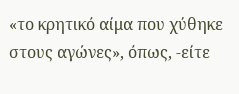«το κρητικό αίμα που χύθηκε στους αγώνες», όπως, -είτε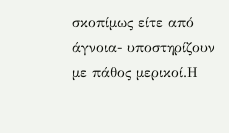σκοπίμως είτε από άγνοια- υποστηρίζουν με πάθος μερικοί.Η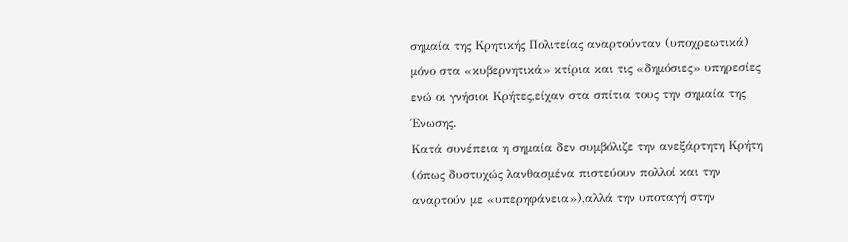σημαία της Κρητικής Πολιτείας αναρτούνταν (υποχρεωτικά) μόνο στα «κυβερνητικά» κτίρια και τις «δημόσιες» υπηρεσίες ενώ οι γνήσιοι Κρήτες,είχαν στα σπίτια τους την σημαία της Ένωσης.
Κατά συνέπεια η σημαία δεν συμβόλιζε την ανεξάρτητη Κρήτη (όπως δυστυχώς λανθασμένα πιστεύουν πολλοί και την αναρτούν με «υπερηφάνεια»),αλλά την υποταγή στην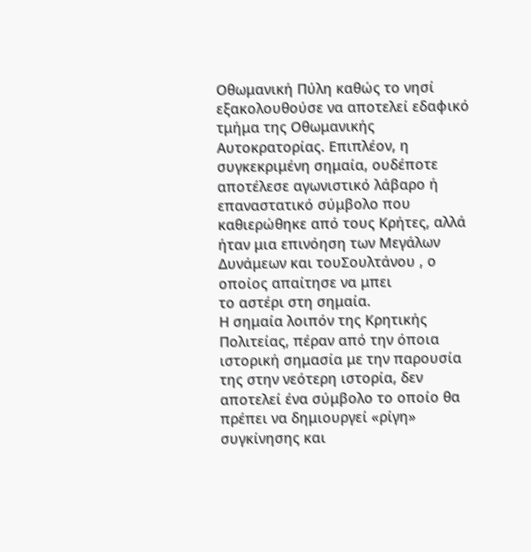Οθωμανική Πύλη καθώς το νησί εξακολουθούσε να αποτελεί εδαφικό τμήμα της Οθωμανικής Αυτοκρατορίας. Επιπλέον, η συγκεκριμένη σημαία, ουδέποτε αποτέλεσε αγωνιστικό λάβαρο ή επαναστατικό σύμβολο που καθιερώθηκε από τους Κρήτες, αλλά ήταν μια επινόηση των Μεγάλων Δυνάμεων και τουΣουλτάνου , ο οποίος απαίτησε να μπει
το αστέρι στη σημαία.
Η σημαία λοιπόν της Κρητικής Πολιτείας, πέραν από την όποια ιστορική σημασία με την παρουσία της στην νεότερη ιστορία, δεν αποτελεί ένα σύμβολο το οποίο θα πρέπει να δημιουργεί «ρίγη» συγκίνησης και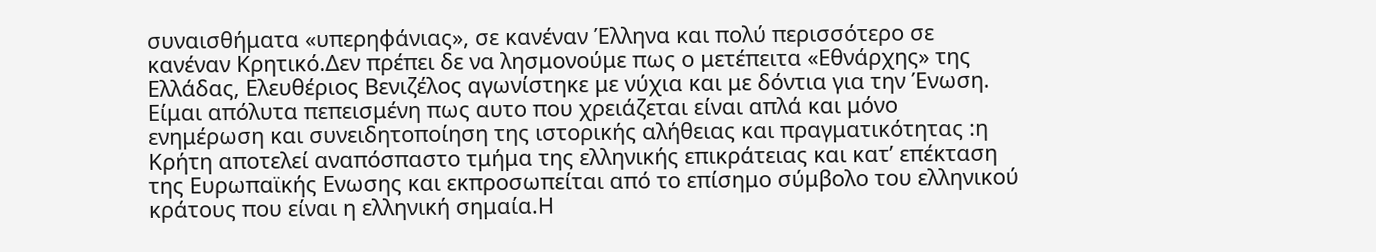συναισθήματα «υπερηφάνιας», σε κανέναν Έλληνα και πολύ περισσότερο σε κανέναν Κρητικό.Δεν πρέπει δε να λησμονούμε πως ο μετέπειτα «Εθνάρχης» της Ελλάδας, Ελευθέριος Βενιζέλος αγωνίστηκε με νύχια και με δόντια για την Ένωση.
Είμαι απόλυτα πεπεισμένη πως αυτο που χρειάζεται είναι απλά και μόνο ενημέρωση και συνειδητοποίηση της ιστορικής αλήθειας και πραγματικότητας :η Κρήτη αποτελεί αναπόσπαστο τμήμα της ελληνικής επικράτειας και κατ’ επέκταση της Ευρωπαϊκής Ενωσης και εκπροσωπείται από το επίσημο σύμβολο του ελληνικού κράτους που είναι η ελληνική σημαία.Η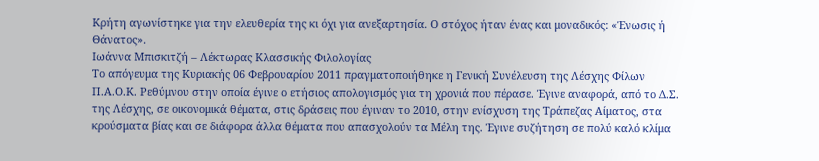Κρήτη αγωνίστηκε για την ελευθερία της κι όχι για ανεξαρτησία. Ο στόχος ήταν ένας και μοναδικός: «Ένωσις ή Θάνατος».
Ιωάννα Μπισκιτζή – Λέκτωρας Κλασσικής Φιλολογίας
Το απόγευμα της Κυριακής 06 Φεβρουαρίου 2011 πραγματοποιήθηκε η Γενική Συνέλευση της Λέσχης Φίλων Π.Α.Ο.Κ. Ρεθύμνου στην οποία έγινε ο ετήσιος απολογισμός για τη χρονιά που πέρασε. Έγινε αναφορά, από το Δ.Σ. της Λέσχης, σε οικονομικά θέματα, στις δράσεις που έγιναν το 2010, στην ενίσχυση της Τράπεζας Αίματος, στα κρούσματα βίας και σε διάφορα άλλα θέματα που απασχολούν τα Μέλη της. Έγινε συζήτηση σε πολύ καλό κλίμα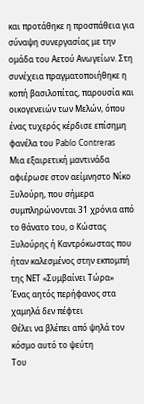και προτάθηκε η προσπάθεια για σύναψη συνεργασίας με την ομάδα του Αετού Ανωγείων. Στη συνέχεια πραγματοποιήθηκε η κοπή βασιλοπίτας, παρουσία και οικογενειών των Μελών, όπου ένας τυχερός κέρδισε επίσημη φανέλα του Pablo Contreras
Μια εξαιρετική μαντινάδα αφιέρωσε στον αείμνηστο Νίκο Ξυλούρη, που σήμερα συμπληρώνονται 31 χρόνια από το θάνατο του, ο Κώστας Ξυλούρης ή Καντρόκωστας που ήταν καλεσμένος στην εκπομπή της ΝΕΤ «Συμβαίνει Τώρα»
Ένας αητός περήφανος στα χαμηλά δεν πέφτει
Θέλει να βλέπει από ψηλά τον κόσμο αυτό το ψεύτη
Του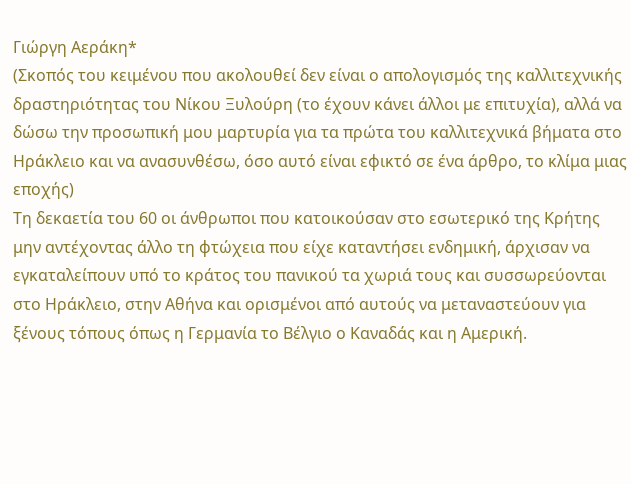Γιώργη Αεράκη*
(Σκοπός του κειμένου που ακολουθεί δεν είναι ο απολογισμός της καλλιτεχνικής δραστηριότητας του Νίκου Ξυλούρη (το έχουν κάνει άλλοι με επιτυχία), αλλά να δώσω την προσωπική μου μαρτυρία για τα πρώτα του καλλιτεχνικά βήματα στο Ηράκλειο και να ανασυνθέσω, όσο αυτό είναι εφικτό σε ένα άρθρο, το κλίμα μιας εποχής)
Τη δεκαετία του 60 οι άνθρωποι που κατοικούσαν στο εσωτερικό της Κρήτης μην αντέχοντας άλλο τη φτώχεια που είχε καταντήσει ενδημική, άρχισαν να εγκαταλείπουν υπό το κράτος του πανικού τα χωριά τους και συσσωρεύονται στο Ηράκλειο, στην Αθήνα και ορισμένοι από αυτούς να μεταναστεύουν για ξένους τόπους όπως η Γερμανία το Βέλγιο ο Καναδάς και η Αμερική.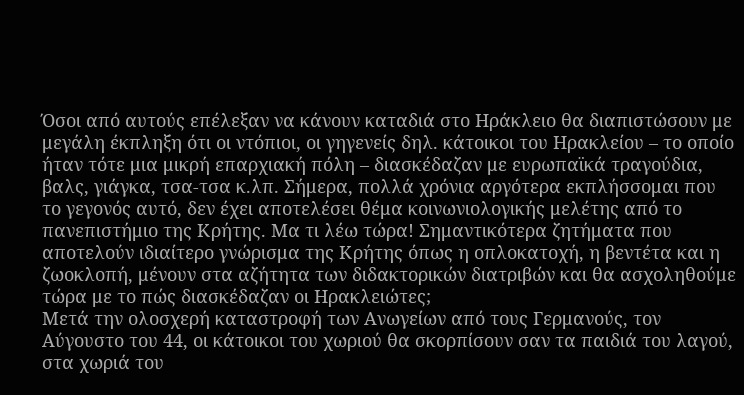Όσοι από αυτούς επέλεξαν να κάνουν καταδιά στο Ηράκλειο θα διαπιστώσουν με μεγάλη έκπληξη ότι οι ντόπιοι, οι γηγενείς δηλ. κάτοικοι του Ηρακλείου – το οποίο ήταν τότε μια μικρή επαρχιακή πόλη – διασκέδαζαν με ευρωπαϊκά τραγούδια, βαλς, γιάγκα, τσα-τσα κ.λπ. Σήμερα, πολλά χρόνια αργότερα εκπλήσσομαι που το γεγονός αυτό, δεν έχει αποτελέσει θέμα κοινωνιολογικής μελέτης από το πανεπιστήμιο της Κρήτης. Μα τι λέω τώρα! Σημαντικότερα ζητήματα που αποτελούν ιδιαίτερο γνώρισμα της Κρήτης όπως η οπλοκατοχή, η βεντέτα και η ζωοκλοπή, μένουν στα αζήτητα των διδακτορικών διατριβών και θα ασχοληθούμε τώρα με το πώς διασκέδαζαν οι Ηρακλειώτες;
Μετά την ολοσχερή καταστροφή των Ανωγείων από τους Γερμανούς, τον Αύγουστο του 44, οι κάτοικοι του χωριού θα σκορπίσουν σαν τα παιδιά του λαγού, στα χωριά του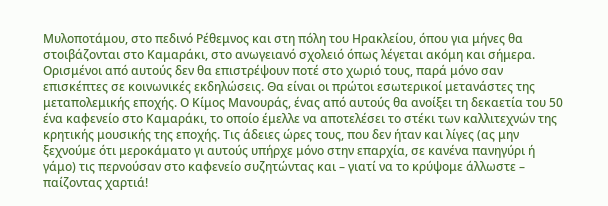Μυλοποτάμου, στο πεδινό Ρέθεμνος και στη πόλη του Ηρακλείου, όπου για μήνες θα στοιβάζονται στο Καμαράκι, στο ανωγειανό σχολειό όπως λέγεται ακόμη και σήμερα. Ορισμένοι από αυτούς δεν θα επιστρέψουν ποτέ στο χωριό τους, παρά μόνο σαν επισκέπτες σε κοινωνικές εκδηλώσεις. Θα είναι οι πρώτοι εσωτερικοί μετανάστες της μεταπολεμικής εποχής. Ο Κίμος Μανουράς, ένας από αυτούς θα ανοίξει τη δεκαετία του 50 ένα καφενείο στο Καμαράκι, το οποίο έμελλε να αποτελέσει το στέκι των καλλιτεχνών της κρητικής μουσικής της εποχής. Τις άδειες ώρες τους, που δεν ήταν και λίγες (ας μην ξεχνούμε ότι μεροκάματο γι αυτούς υπήρχε μόνο στην επαρχία, σε κανένα πανηγύρι ή γάμο) τις περνούσαν στο καφενείο συζητώντας και – γιατί να το κρύψομε άλλωστε – παίζοντας χαρτιά!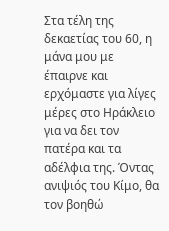Στα τέλη της δεκαετίας του 60, η μάνα μου με έπαιρνε και ερχόμαστε για λίγες μέρες στο Ηράκλειο για να δει τον πατέρα και τα αδέλφια της. Όντας ανιψιός του Κίμο, θα τον βοηθώ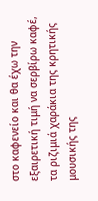στο καφενείο και θα έχω την εξαιρετική τιμή να σερβίρω καφέ, τα ριζιμιά χαράκια της κρητικής μουσικής της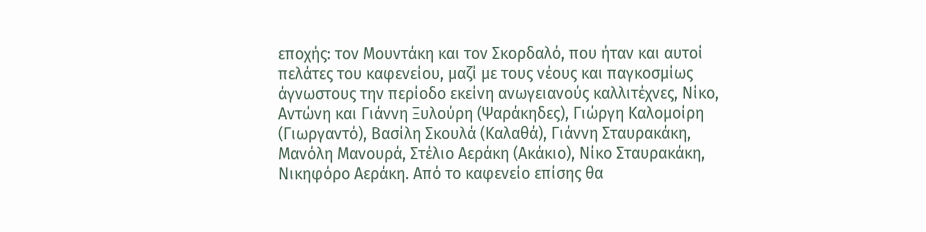εποχής: τον Μουντάκη και τον Σκορδαλό, που ήταν και αυτοί πελάτες του καφενείου, μαζί με τους νέους και παγκοσμίως άγνωστους την περίοδο εκείνη ανωγειανούς καλλιτέχνες, Νίκο, Αντώνη και Γιάννη Ξυλούρη (Ψαράκηδες), Γιώργη Καλομοίρη (Γιωργαντό), Βασίλη Σκουλά (Καλαθά), Γιάννη Σταυρακάκη, Μανόλη Μανουρά, Στέλιο Αεράκη (Ακάκιο), Νίκο Σταυρακάκη, Νικηφόρο Αεράκη. Από το καφενείο επίσης θα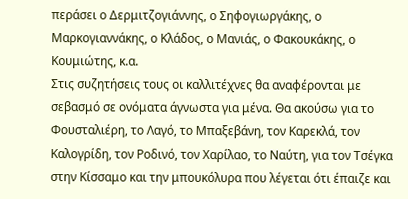περάσει ο Δερμιτζογιάννης, ο Σηφογιωργάκης, ο Μαρκογιαννάκης, ο Κλάδος, ο Μανιάς, ο Φακουκάκης, ο Κουμιώτης, κ.α.
Στις συζητήσεις τους οι καλλιτέχνες θα αναφέρονται με σεβασμό σε ονόματα άγνωστα για μένα. Θα ακούσω για το Φουσταλιέρη, το Λαγό, το Μπαξεβάνη, τον Καρεκλά, τον Καλογρίδη, τον Ροδινό, τον Χαρίλαο, το Ναύτη, για τον Τσέγκα στην Κίσσαμο και την μπουκόλυρα που λέγεται ότι έπαιζε και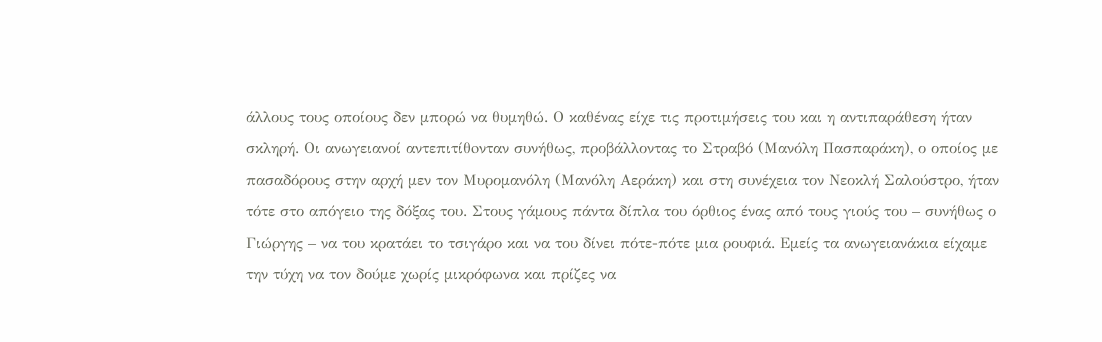άλλους τους οποίους δεν μπορώ να θυμηθώ. Ο καθένας είχε τις προτιμήσεις του και η αντιπαράθεση ήταν σκληρή. Οι ανωγειανοί αντεπιτίθoνταν συνήθως, προβάλλοντας το Στραβό (Μανόλη Πασπαράκη), ο οποίος με πασαδόρους στην αρχή μεν τον Μυρομανόλη (Μανόλη Αεράκη) και στη συνέχεια τον Νεοκλή Σαλούστρο, ήταν τότε στο απόγειο της δόξας του. Στους γάμους πάντα δίπλα του όρθιος ένας από τους γιούς του – συνήθως ο Γιώργης – να του κρατάει το τσιγάρο και να του δίνει πότε-πότε μια ρουφιά. Εμείς τα ανωγειανάκια είχαμε την τύχη να τον δούμε χωρίς μικρόφωνα και πρίζες να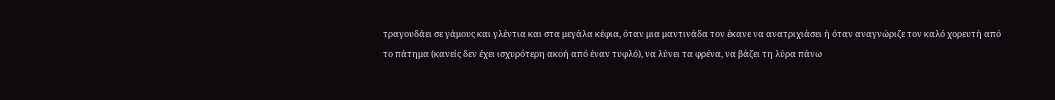τραγουδάει σε γάμους και γλέντια και στα μεγάλα κέφια, όταν μια μαντινάδα τον έκανε να ανατριχιάσει ή όταν αναγνώριζε τον καλό χορευτή από το πάτημα (κανείς δεν έχει ισχυρότερη ακοή από έναν τυφλό), να λύνει τα φρένα, να βάζει τη λύρα πάνω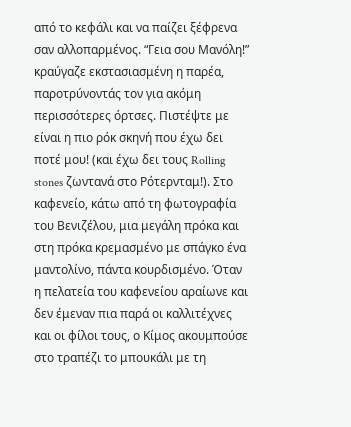από το κεφάλι και να παίζει ξέφρενα σαν αλλοπαρμένος. “Γεια σου Μανόλη!” κραύγαζε εκστασιασμένη η παρέα, παροτρύνοντάς τον για ακόμη περισσότερες όρτσες. Πιστέψτε με είναι η πιο ρόκ σκηνή που έχω δει ποτέ μου! (και έχω δει τους Rolling stones ζωντανά στο Ρότερνταμ!). Στο καφενείο, κάτω από τη φωτογραφία του Βενιζέλου, μια μεγάλη πρόκα και στη πρόκα κρεμασμένο με σπάγκο ένα μαντολίνο, πάντα κουρδισμένο. Όταν η πελατεία του καφενείου αραίωνε και δεν έμεναν πια παρά οι καλλιτέχνες και οι φίλοι τους, ο Κίμος ακουμπούσε στο τραπέζι το μπουκάλι με τη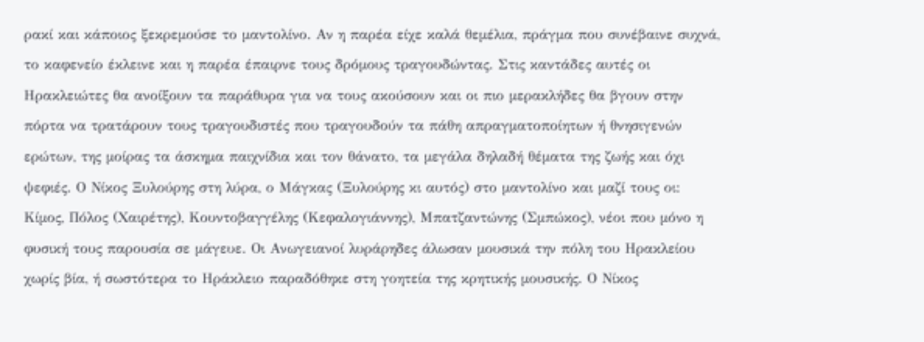ρακί και κάποιος ξεκρεμούσε το μαντολίνο. Αν η παρέα είχε καλά θεμέλια, πράγμα που συνέβαινε συχνά, το καφενείο έκλεινε και η παρέα έπαιρνε τους δρόμους τραγουδώντας. Στις καντάδες αυτές οι Ηρακλειώτες θα ανοίξουν τα παράθυρα για να τους ακούσουν και οι πιο μερακλήδες θα βγουν στην πόρτα να τρατάρουν τους τραγουδιστές που τραγουδούν τα πάθη απραγματοποίητων ή θνησιγενών ερώτων, της μοίρας τα άσκημα παιχνίδια και τον θάνατο, τα μεγάλα δηλαδή θέματα της ζωής και όχι ψεφιές. Ο Νίκος Ξυλούρης στη λύρα, ο Μάγκας (Ξυλούρης κι αυτός) στο μαντολίνο και μαζί τους οι: Κίμος, Πόλος (Χαιρέτης), Κουντοβαγγέλης (Κεφαλογιάννης), Μπατζαντώνης (Σμπώκος), νέοι που μόνο η φυσική τους παρουσία σε μάγευε. Οι Ανωγειανοί λυράρηδες άλωσαν μουσικά την πόλη του Ηρακλείου χωρίς βία, ή σωστότερα το Ηράκλειο παραδόθηκε στη γοητεία της κρητικής μουσικής. Ο Νίκος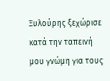Ξυλούρης ξεχώρισε κατά την ταπεινή μου γνώμη για τους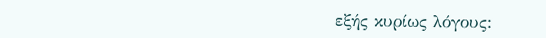εξής κυρίως λόγους: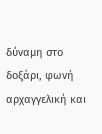δύναμη στο δοξάρι, φωνή αρχαγγελική και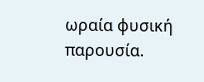ωραία φυσική παρουσία.